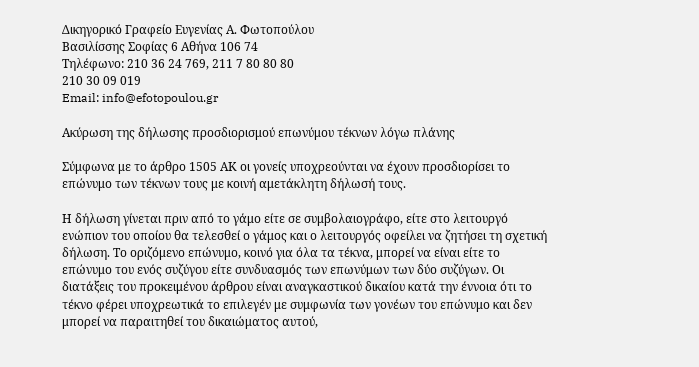Δικηγορικό Γραφείο Ευγενίας Α. Φωτοπούλου
Βασιλίσσης Σοφίας 6 Αθήνα 106 74
Τηλέφωνο: 210 36 24 769, 211 7 80 80 80
210 30 09 019
Email: info@efotopoulou.gr

Ακύρωση της δήλωσης προσδιορισμού επωνύμου τέκνων λόγω πλάνης

Σύμφωνα με το άρθρο 1505 ΑΚ οι γονείς υποχρεούνται να έχουν προσδιορίσει το επώνυμο των τέκνων τους με κοινή αμετάκλητη δήλωσή τους.

Η δήλωση γίνεται πριν από το γάμο είτε σε συμβολαιογράφο, είτε στο λειτουργό ενώπιον του οποίου θα τελεσθεί ο γάμος και ο λειτουργός οφείλει να ζητήσει τη σχετική δήλωση. Το οριζόμενο επώνυμο, κοινό για όλα τα τέκνα, μπορεί να είναι είτε το επώνυμο του ενός συζύγου είτε συνδυασμός των επωνύμων των δύο συζύγων. Οι διατάξεις του προκειμένου άρθρου είναι αναγκαστικού δικαίου κατά την έννοια ότι το τέκνο φέρει υποχρεωτικά το επιλεγέν με συμφωνία των γονέων του επώνυμο και δεν μπορεί να παραιτηθεί του δικαιώματος αυτού,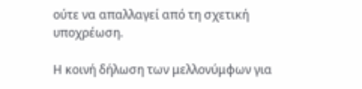ούτε να απαλλαγεί από τη σχετική υποχρέωση.

Η κοινή δήλωση των μελλονύμφων για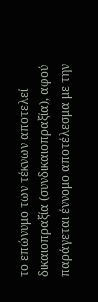το επώνυμο των τέκνων αποτελεί δικαιοπραξία (συνδικαιοπραξία), αφού παράγεται έννομο αποτέλεσμα με την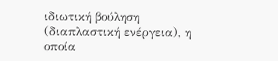ιδιωτική βούληση (διαπλαστική ενέργεια), η οποία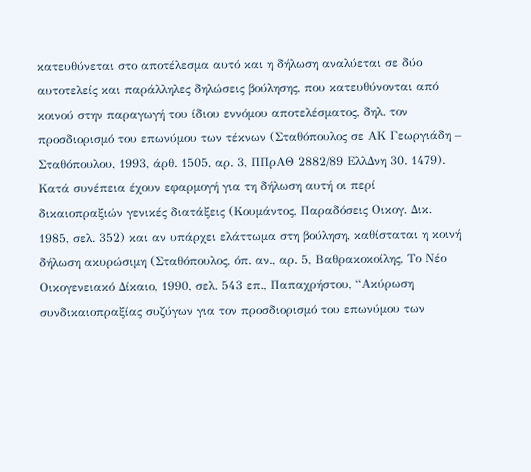κατευθύνεται στο αποτέλεσμα αυτό και η δήλωση αναλύεται σε δύο αυτοτελείς και παράλληλες δηλώσεις βούλησης, που κατευθύνονται από κοινού στην παραγωγή του ίδιου εννόμου αποτελέσματος, δηλ. τον προσδιορισμό του επωνύμου των τέκνων (Σταθόπουλος σε ΑΚ Γεωργιάδη – Σταθόπουλου, 1993, άρθ. 1505, αρ. 3, ΠΠρΑΘ 2882/89 ΕλλΔνη 30. 1479). Κατά συνέπεια έχουν εφαρμογή για τη δήλωση αυτή οι περί δικαιοπραξιών γενικές διατάξεις (Κουμάντος, Παραδόσεις Οικογ. Δικ. 1985, σελ. 352) και αν υπάρχει ελάττωμα στη βούληση, καθίσταται η κοινή δήλωση ακυρώσιμη (Σταθόπουλος, όπ. αν., αρ. 5, Βαθρακοκοίλης, Το Νέο Οικογενειακό Δίκαιο, 1990, σελ. 543 επ., Παπαχρήστου, “Ακύρωση συνδικαιοπραξίας συζύγων για τον προσδιορισμό του επωνύμου των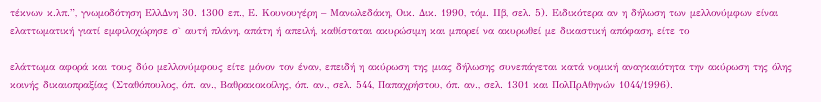τέκνων κ.λπ.”, γνωμοδότηση ΕλλΔνη 30. 1300 επ., Ε. Κουνουγέρη – Μανωλεδάκη, Οικ. Δικ. 1990, τόμ. ΙΙβ, σελ. 5). Ειδικότερα αν η δήλωση των μελλονύμφων είναι ελαττωματική γιατί εμφιλοχώρησε σ` αυτή πλάνη, απάτη ή απειλή, καθίσταται ακυρώσιμη και μπορεί να ακυρωθεί με δικαστική απόφαση, είτε το

ελάττωμα αφορά και τους δύο μελλονύμφους είτε μόνον τον έναν, επειδή η ακύρωση της μιας δήλωσης συνεπάγεται κατά νομική αναγκαιότητα την ακύρωση της όλης κοινής δικαιοπραξίας (Σταθόπουλος, όπ. αν., Βαθρακοκοίλης, όπ. αν., σελ. 544, Παπαχρήστου, όπ. αν., σελ. 1301 και ΠολΠρΑθηνών 1044/1996).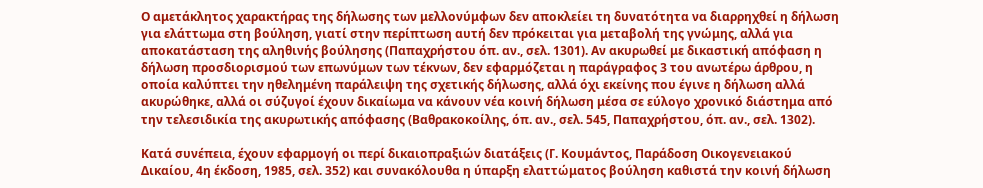Ο αμετάκλητος χαρακτήρας της δήλωσης των μελλονύμφων δεν αποκλείει τη δυνατότητα να διαρρηχθεί η δήλωση για ελάττωμα στη βούληση, γιατί στην περίπτωση αυτή δεν πρόκειται για μεταβολή της γνώμης, αλλά για αποκατάσταση της αληθινής βούλησης (Παπαχρήστου όπ. αν., σελ. 1301). Αν ακυρωθεί με δικαστική απόφαση η δήλωση προσδιορισμού των επωνύμων των τέκνων, δεν εφαρμόζεται η παράγραφος 3 του ανωτέρω άρθρου, η οποία καλύπτει την ηθελημένη παράλειψη της σχετικής δήλωσης, αλλά όχι εκείνης που έγινε η δήλωση αλλά ακυρώθηκε, αλλά οι σύζυγοί έχουν δικαίωμα να κάνουν νέα κοινή δήλωση μέσα σε εύλογο χρονικό διάστημα από την τελεσιδικία της ακυρωτικής απόφασης (Βαθρακοκοίλης, όπ. αν., σελ. 545, Παπαχρήστου, όπ. αν., σελ. 1302).

Κατά συνέπεια, έχουν εφαρμογή οι περί δικαιοπραξιών διατάξεις (Γ. Κουμάντος, Παράδοση Οικογενειακού Δικαίου, 4η έκδοση, 1985, σελ. 352) και συνακόλουθα η ύπαρξη ελαττώματος βούληση καθιστά την κοινή δήλωση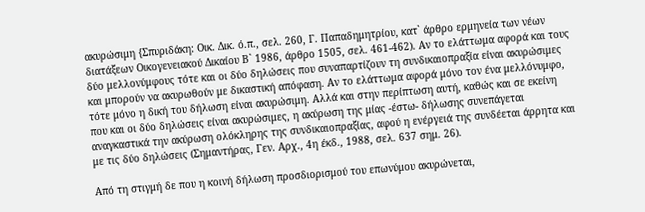ακυρώσιμη {Σπυριδάκη: Οικ. Δικ. ό.π., σελ. 260, Γ. Παπαδημητρίου, κατ` άρθρο ερμηνεία των νέων διατάξεων Οικογενειακού Δικαίου Β` 1986, άρθρο 1505, σελ. 461-462). Αν το ελάττωμα αφορά και τους δύο μελλονύμφους τότε και οι δύο δηλώσεις που συναπαρτίζουν τη συνδικαιοπραξία είναι ακυρώσιμες και μπορούν να ακυρωθούν με δικαστική απόφαση. Αν το ελάττωμα αφορά μόνο τον ένα μελλόνυμφο, τότε μόνο η δική του δήλωση είναι ακυρώσιμη. Αλλά και στην περίπτωση αυτή, καθώς και σε εκείνη που και οι δύο δηλώσεις είναι ακυρώσιμες, η ακύρωση της μίας -έστω- δήλωσης συνεπάγεται αναγκαστικά την ακύρωση ολόκληρης της συνδικαιοπραξίας, αφού η ενέργειά της συνδέεται άρρητα και με τις δύο δηλώσεις (Σημαντήρας, Γεν. Αρχ., 4η έκδ., 1988, σελ. 637 σημ. 26).

Από τη στιγμή δε που η κοινή δήλωση προσδιορισμού του επωνύμου ακυρώνεται,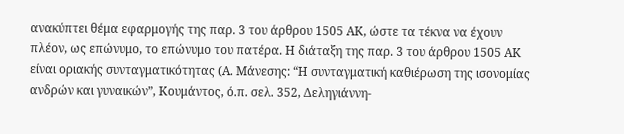ανακύπτει θέμα εφαρμογής της παρ. 3 του άρθρου 1505 ΑΚ, ώστε τα τέκνα να έχουν πλέον, ως επώνυμο, το επώνυμο του πατέρα. Η διάταξη της παρ. 3 του άρθρου 1505 ΑΚ είναι οριακής συνταγματικότητας (Α. Μάνεσης: “Η συνταγματική καθιέρωση της ισονομίας ανδρών και γυναικών”, Κουμάντος, ό.π. σελ. 352, Δεληγιάννη-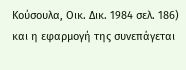Κούσουλα, Οικ. Δικ. 1984 σελ. 186) και η εφαρμογή της συνεπάγεται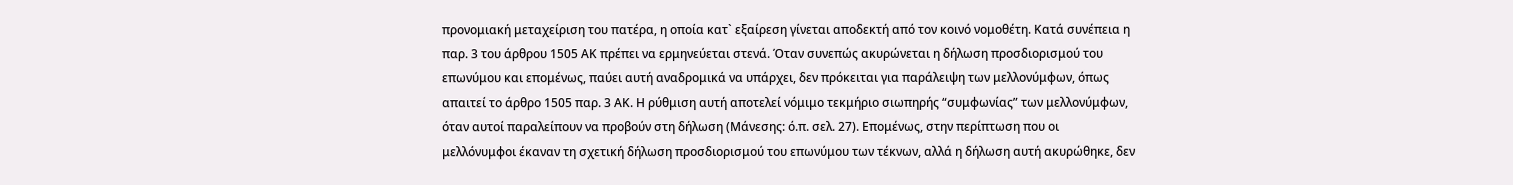προνομιακή μεταχείριση του πατέρα, η οποία κατ` εξαίρεση γίνεται αποδεκτή από τον κοινό νομοθέτη. Κατά συνέπεια η παρ. 3 του άρθρου 1505 ΑΚ πρέπει να ερμηνεύεται στενά. Όταν συνεπώς ακυρώνεται η δήλωση προσδιορισμού του επωνύμου και επομένως, παύει αυτή αναδρομικά να υπάρχει, δεν πρόκειται για παράλειψη των μελλονύμφων, όπως απαιτεί το άρθρο 1505 παρ. 3 ΑΚ. Η ρύθμιση αυτή αποτελεί νόμιμο τεκμήριο σιωπηρής “συμφωνίας” των μελλονύμφων, όταν αυτοί παραλείπουν να προβούν στη δήλωση (Μάνεσης: ό.π. σελ. 27). Επομένως, στην περίπτωση που οι μελλόνυμφοι έκαναν τη σχετική δήλωση προσδιορισμού του επωνύμου των τέκνων, αλλά η δήλωση αυτή ακυρώθηκε, δεν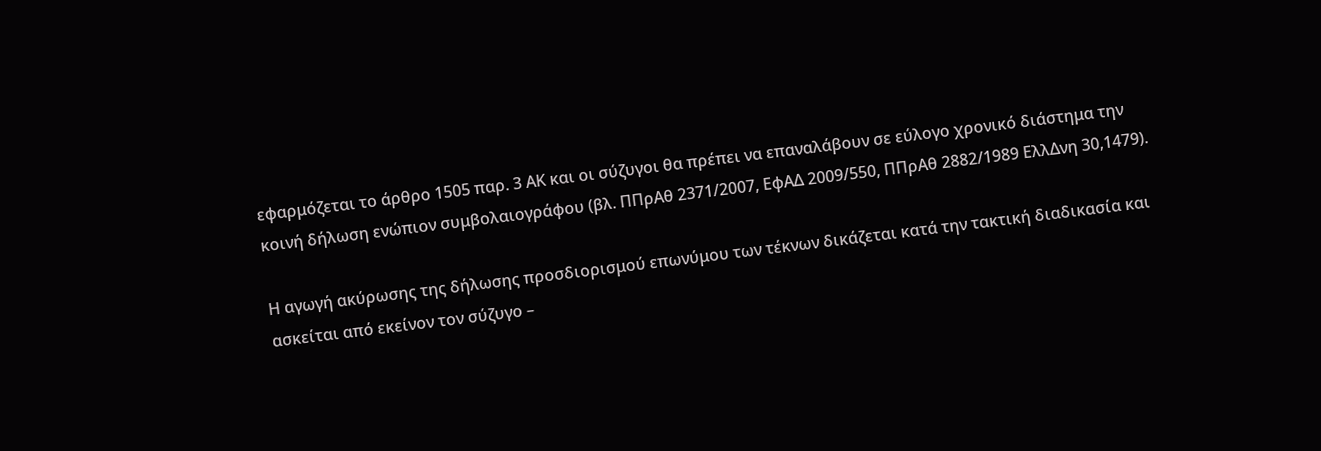εφαρμόζεται το άρθρο 1505 παρ. 3 ΑΚ και οι σύζυγοι θα πρέπει να επαναλάβουν σε εύλογο χρονικό διάστημα την κοινή δήλωση ενώπιον συμβολαιογράφου (βλ. ΠΠρΑθ 2371/2007, ΕφΑΔ 2009/550, ΠΠρΑθ 2882/1989 ΕλλΔνη 30,1479).

Η αγωγή ακύρωσης της δήλωσης προσδιορισμού επωνύμου των τέκνων δικάζεται κατά την τακτική διαδικασία και ασκείται από εκείνον τον σύζυγο –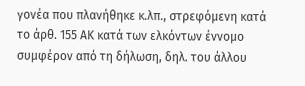γονέα που πλανήθηκε κ.λπ., στρεφόμενη κατά το άρθ. 155 ΑΚ κατά των ελκόντων έννομο συμφέρον από τη δήλωση, δηλ. του άλλου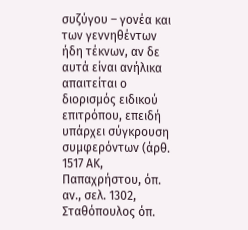συζύγου – γονέα και των γεννηθέντων ήδη τέκνων, αν δε αυτά είναι ανήλικα απαιτείται ο διορισμός ειδικού επιτρόπου, επειδή υπάρχει σύγκρουση συμφερόντων (άρθ. 1517 ΑΚ, Παπαχρήστου, όπ. αν., σελ. 1302, Σταθόπουλος όπ.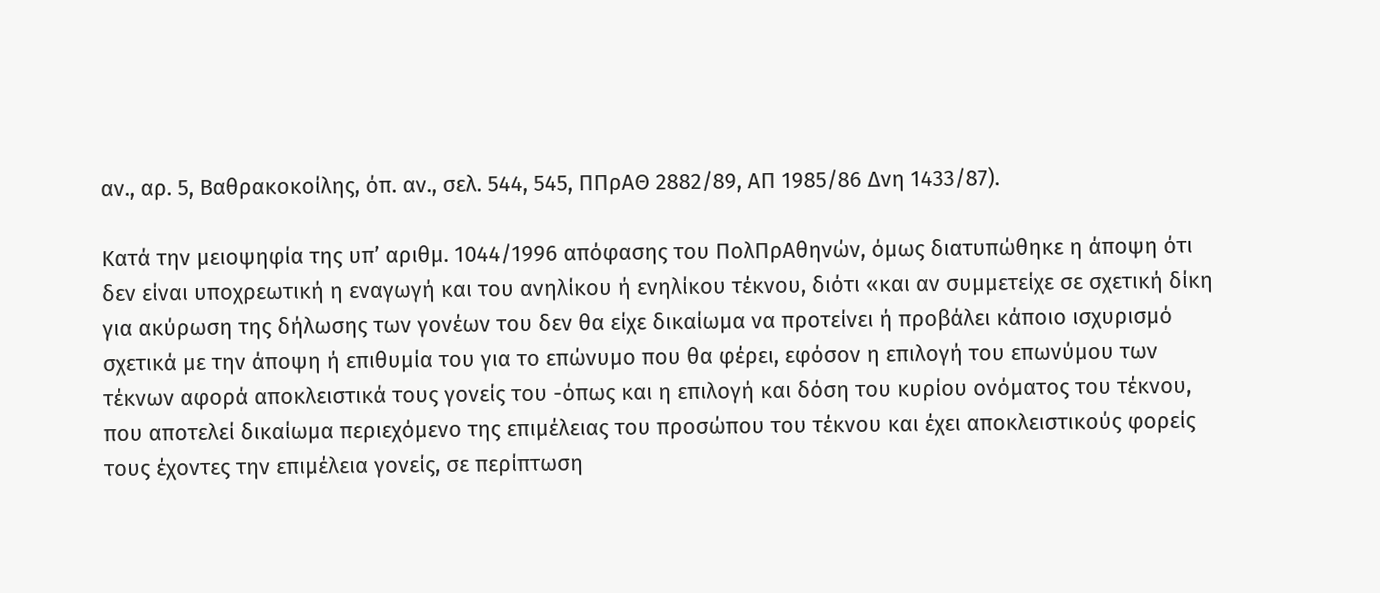αν., αρ. 5, Βαθρακοκοίλης, όπ. αν., σελ. 544, 545, ΠΠρΑΘ 2882/89, ΑΠ 1985/86 Δνη 1433/87).

Κατά την μειοψηφία της υπ’ αριθμ. 1044/1996 απόφασης του ΠολΠρΑθηνών, όμως διατυπώθηκε η άποψη ότι δεν είναι υποχρεωτική η εναγωγή και του ανηλίκου ή ενηλίκου τέκνου, διότι «και αν συμμετείχε σε σχετική δίκη για ακύρωση της δήλωσης των γονέων του δεν θα είχε δικαίωμα να προτείνει ή προβάλει κάποιο ισχυρισμό σχετικά με την άποψη ή επιθυμία του για το επώνυμο που θα φέρει, εφόσον η επιλογή του επωνύμου των τέκνων αφορά αποκλειστικά τους γονείς του -όπως και η επιλογή και δόση του κυρίου ονόματος του τέκνου, που αποτελεί δικαίωμα περιεχόμενο της επιμέλειας του προσώπου του τέκνου και έχει αποκλειστικούς φορείς τους έχοντες την επιμέλεια γονείς, σε περίπτωση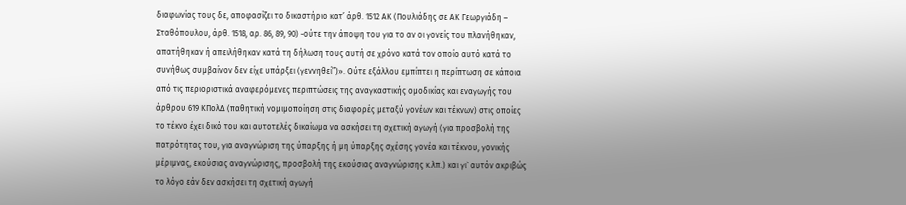διαφωνίας τους δε, αποφασίζει το δικαστήριο κατ’ άρθ. 1512 ΑΚ (Πουλιάδης σε ΑΚ Γεωργιάδη – Σταθόπουλου, άρθ. 1518, αρ. 86, 89, 90) -ούτε την άποψη του για το αν οι γονείς του πλανήθηκαν, απατήθηκαν ή απειλήθηκαν κατά τη δήλωση τους αυτή σε χρόνο κατά τον οποίο αυτό κατά το συνήθως συμβαίνον δεν είχε υπάρξει (γεννηθεί”)». Ούτε εξάλλου εμπίπτει η περίπτωση σε κάποια από τις περιοριστικά αναφερόμενες περιπτώσεις της αναγκαστικής ομοδικίας και εναγωγής του άρθρου 619 ΚΠολΔ (παθητική νομιμοποίηση στις διαφορές μεταξύ γονέων και τέκνων) στις οποίες το τέκνο έχει δικό του και αυτοτελές δικαίωμα να ασκήσει τη σχετική αγωγή (για προσβολή της πατρότητας του, για αναγνώριση της ύπαρξης ή μη ύπαρξης σχέσης γονέα και τέκνου, γονικής μέριμνας, εκούσιας αναγνώρισης, προσβολή της εκούσιας αναγνώρισης κ.λπ.) και γι` αυτόν ακριβώς το λόγο εάν δεν ασκήσει τη σχετική αγωγή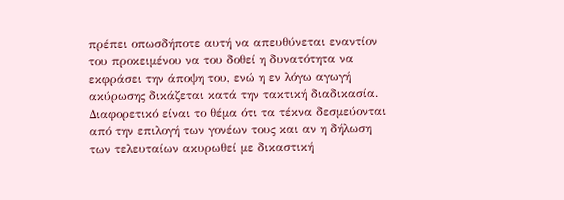πρέπει οπωσδήποτε αυτή να απευθύνεται εναντίον του προκειμένου να του δοθεί η δυνατότητα να εκφράσει την άποψη του, ενώ η εν λόγω αγωγή ακύρωσης δικάζεται κατά την τακτική διαδικασία. Διαφορετικό είναι το θέμα ότι τα τέκνα δεσμεύονται από την επιλογή των γονέων τους και αν η δήλωση των τελευταίων ακυρωθεί με δικαστική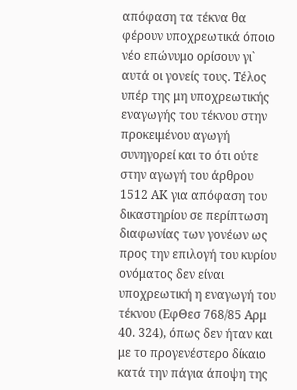απόφαση τα τέκνα θα φέρουν υποχρεωτικά όποιο νέο επώνυμο ορίσουν γι` αυτά οι γονείς τους. Τέλος υπέρ της μη υποχρεωτικής εναγωγής του τέκνου στην προκειμένου αγωγή συνηγορεί και το ότι ούτε στην αγωγή του άρθρου 1512 ΑΚ για απόφαση του δικαστηρίου σε περίπτωση διαφωνίας των γονέων ως προς την επιλογή του κυρίου ονόματος δεν είναι υποχρεωτική η εναγωγή του τέκνου (ΕφΘεσ 768/85 Αρμ 40. 324), όπως δεν ήταν και με το προγενέστερο δίκαιο κατά την πάγια άποψη της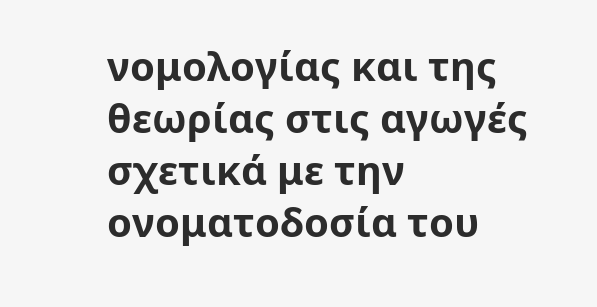νομολογίας και της θεωρίας στις αγωγές σχετικά με την ονοματοδοσία του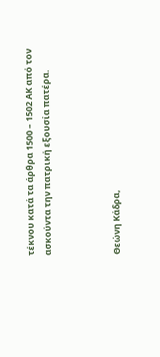τέκνου κατά τα άρθρα 1500 – 1502 ΑΚ από τον ασκούντα την πατρική εξουσία πατέρα.



Θεώνη Κάδρα,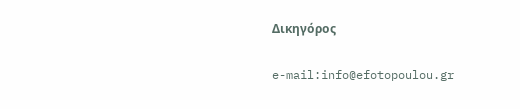Δικηγόρος

e-mail:info@efotopoulou.gr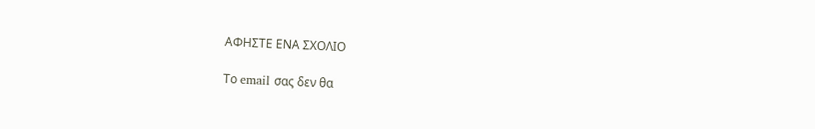ΑΦΗΣΤΕ ΕΝΑ ΣΧΟΛΙΟ

Το email σας δεν θα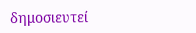δημοσιευτεί